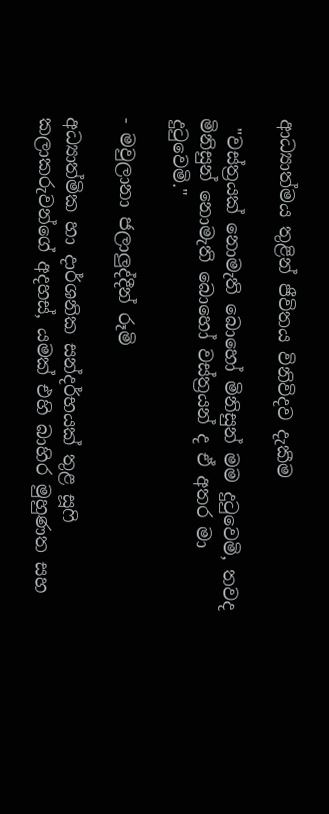ආධ්‍යාත්මය තුළින් ජීවිතය විනිවිදව දැකීම

 "වස්ත්‍රයක් නොමැති බොහෝ මිනිසුන් මම දුටුවෙමි, තවද මිනිසුන් නොමැති බොහෝ වස්ත්‍රයන් ද ඒ අතර මා දුටුවෙමි."

- මවුලානා ජලාලුද්දීන් රූමි

අධ්‍යාත්මික හා දාර්ශනික සන්දර්භයක් තුළ සූෆි කලාකරුවන්ගේ අදහස්, යමක් එහි බාහිර මුහුණත සහ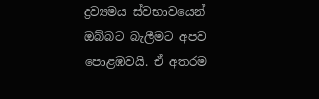ද්‍රව්‍යමය ස්වභාවයෙන් ඔබ්බට බැලීමට අපව පොළඹවයි. ඒ අතරම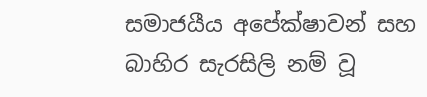සමාජයීය අපේක්ෂාවන් සහ බාහිර සැරසිලි නම් වූ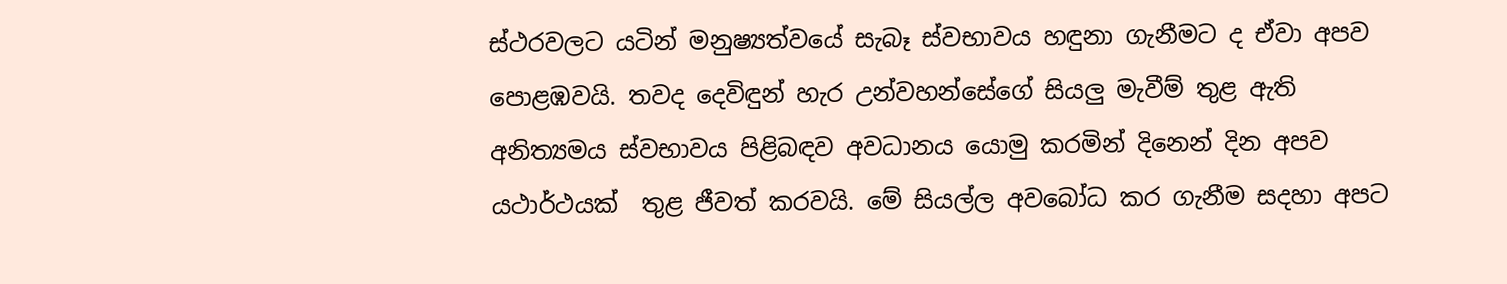ස්ථරවලට යටින් මනුෂ්‍යත්වයේ සැබෑ ස්වභාවය හඳුනා ගැනීමට ද ඒවා අපව පොළඹවයි. තවද දෙවිඳුන් හැර උන්වහන්සේගේ සියලු මැවීම් තුළ ඇති අනිත්‍යමය ස්වභාවය පිළිබඳව අවධානය යොමු කරමින් දිනෙන් දින අපව යථාර්ථයක්  තුළ ජීවත් කරවයි. මේ සියල්ල අවබෝධ කර ගැනීම සදහා අපට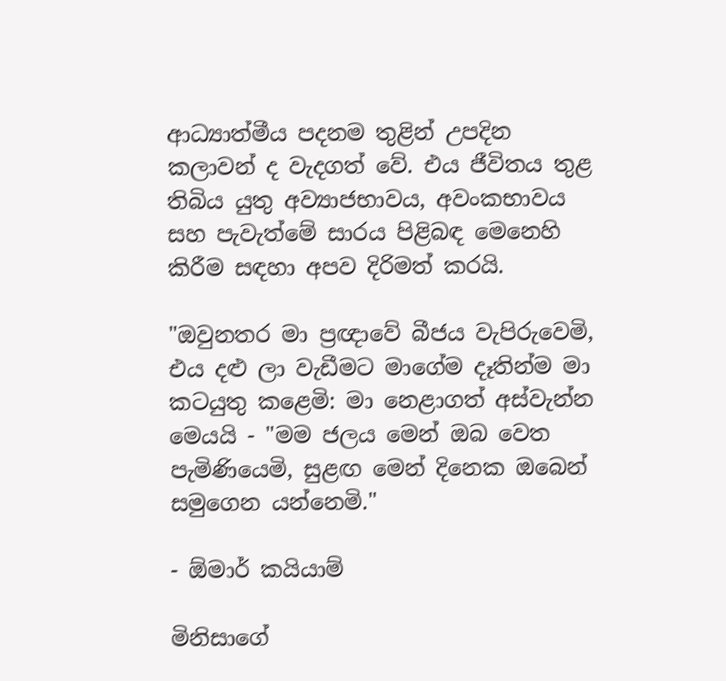ආධ්‍යාත්මීය පදනම තුළින් උපදින කලාවන් ද වැදගත් වේ. එය ජීවිතය තුළ තිබිය යුතු අව්‍යාජභාවය, අවංකභාවය සහ පැවැත්මේ සාරය පිළිබඳ මෙනෙහි කිරීම සඳහා අපව දිරිමත් කරයි.

"ඔවුනතර මා ප්‍රඥාවේ බීජය වැපිරුවෙමි, එය දළු ලා වැඩීමට මාගේම දෑතින්ම මා කටයුතු කළෙමි: මා නෙළාගත් අස්වැන්න මෙයයි - "මම ජලය මෙන් ඔබ වෙත පැමිණියෙමි, සුළඟ මෙන් දිනෙක ඔබෙන් සමුගෙන යන්නෙමි."

- ඕමාර් කයියාම්

මිනිසාගේ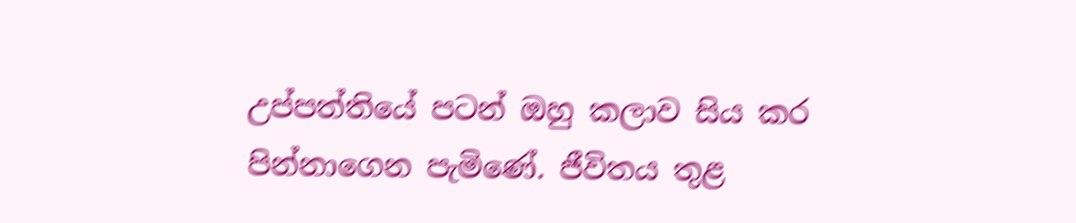උප්පත්තියේ පටන් ඔහු කලාව සිය කර පින්නාගෙන පැමිණේ. ජීවිතය තුළ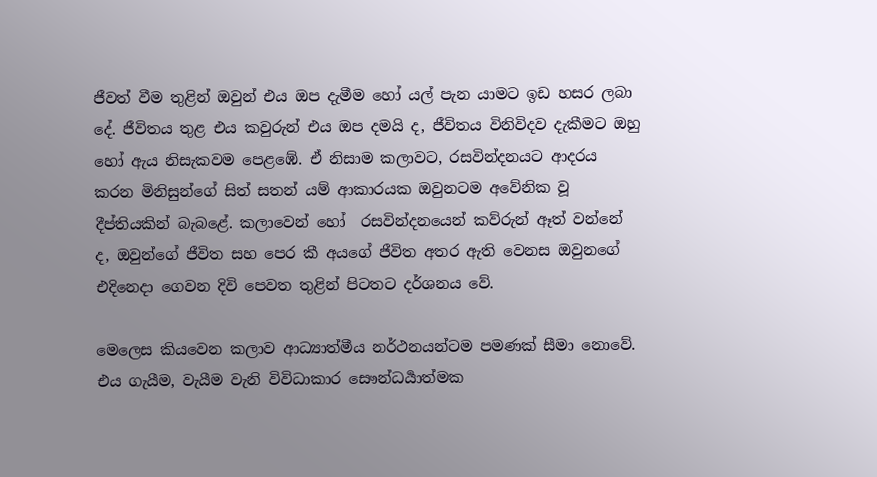ජීවත් වීම තුළින් ඔවුන් එය ඔප දැමීම හෝ යල් පැන යාමට ඉඩ හසර ලබා දේ. ජීවිතය තුළ එය කවුරුන් එය ඔප දමයි ද, ජීවිතය විනිවිදව දැකීමට ඔහු හෝ ඇය නිසැකවම පෙළඹේ. ඒ නිසාම කලාවට, රසවින්දනයට ආදරය කරන මිනිසුන්ගේ සිත් සතන් යම් ආකාරයක ඔවුනටම අවේනික වූ දීප්තියකින් බැබ‌ළේ. කලාවෙන් හෝ  රසවින්දනයෙන් කව්රුන් ඈත් වන්නේ ද, ඔවුන්ගේ ජීවිත සහ පෙර කී අයගේ ජීවිත අතර ඇති වෙනස ඔවුනගේ එදිනෙදා ගෙවන දිවි පෙවත තුළින් පිටතට දර්ශනය වේ.

මෙලෙස කියවෙන කලාව ආධ්‍යාත්මීය නර්ථනයන්ටම පමණක් සීමා නොවේ. එය ගැයීම, වැයීම වැනි විවිධාකාර සෞන්ධර්‍යාත්මක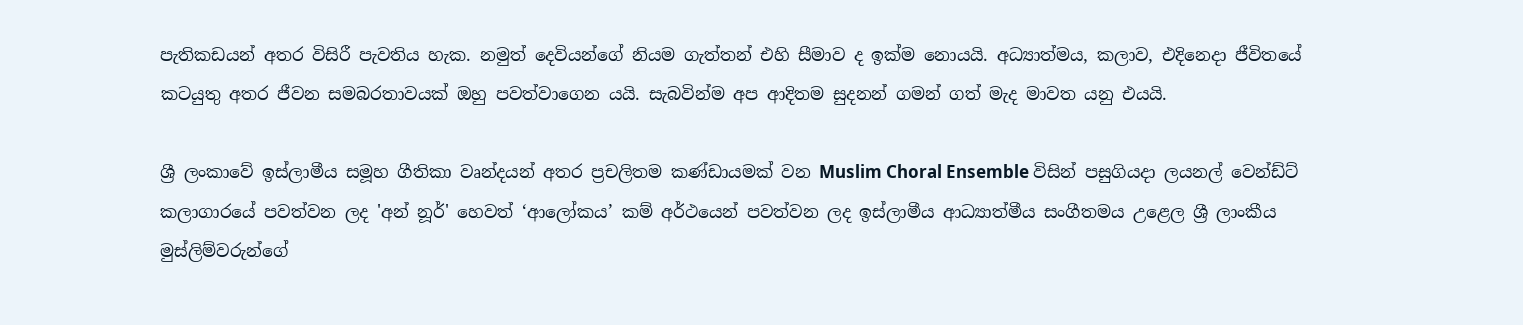පැතිකඩයන් අතර විසිරී පැවතිය හැක. නමුත් දෙවියන්ගේ නියම ගැත්තන් එහි සීමාව ද ඉක්‌ම නොයයි. අධ්‍යාත්මය, කලාව, එදිනෙදා ජීවිතයේ කටයුතු අතර ජීවන සමබරතාවයක් ඔහු පවත්වාගෙන යයි. සැබවින්ම අප ආදිතම සුදනන් ගමන් ගත් මැද මාවත යනු එයයි.

ශ්‍රී ලංකාවේ ඉස්ලාමීය සමූහ ගීතිකා වෘන්දයන් අතර ප්‍රචලිතම කණ්ඩායමක් වන Muslim Choral Ensemble විසින් පසුගියදා ලයනල් වෙන්ඩ්ට් කලාගාරයේ පවත්වන ලද 'අන් නූර්' හෙවත් ‘ආලෝකය’ කම් අර්ථයෙන් පවත්වන ලද ඉස්ලාමීය ආධ්‍යාත්මීය සංගීතමය උළෙල ශ්‍රී ලාංකීය මුස්ලිම්වරුන්ගේ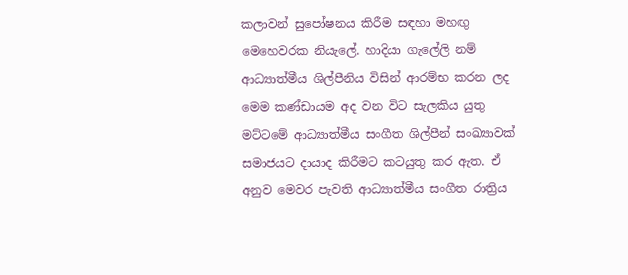කලාවන් සුපෝෂනය කිරීම සඳහා මහඟු මෙහෙවරක නියැලේ. හාදියා ගැලේලි නම් ආධ්‍යාත්මීය ශිල්පීනිය විසින් ආරම්භ කරන ලද මෙම කණ්ඩායම අද වන විට සැලකිය යුතු මට්ටමේ ආධ්‍යාත්මීය සංගීත ශිල්පීන් සංඛ්‍යාවක් සමාජයට දායාද කිරීමට කටයුතු කර ඇත. ඒ අනුව මෙවර පැවති ආධ්‍යාත්මීය සංගීත රාත්‍රිය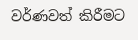වර්ණවත් කිරීමට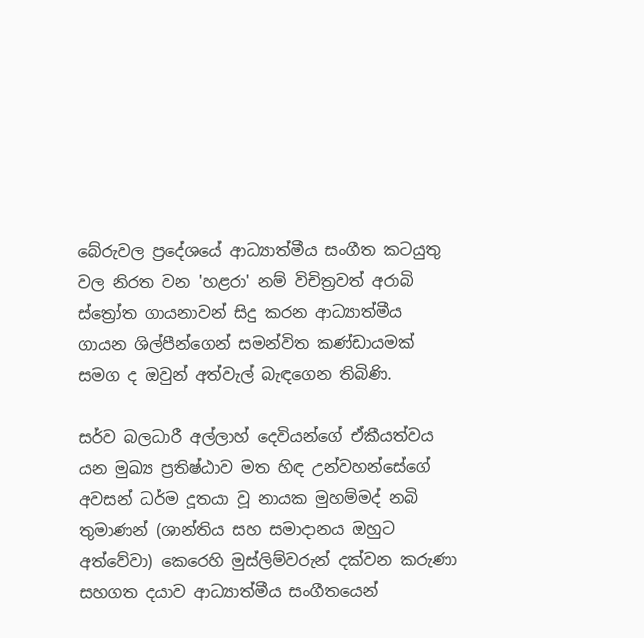බේරුවල ප්‍රදේශයේ ආධ්‍යාත්මීය සංගීත කටයුතු වල නිරත වන 'හළරා' නම් විචිත්‍රවත් අරාබි ස්ත්‍රෝත ගායනාවන් සිදු කරන ආධ්‍යාත්මීය ගායන ශිල්පීන්ගෙන් සමන්විත කණ්ඩායමක් සමග ද ඔවුන් අත්වැල් බැඳගෙන තිබිණි.

සර්ව බලධාරී අල්ලාහ් දෙවියන්ගේ ඒකීයත්වය යන මුඛ්‍ය ප්‍රතිෂ්ඨාව මත හිඳ උන්වහන්සේගේ අවසන් ධර්ම දූතයා වූ නායක මුහම්මද් නබි තුමාණන් (ශාන්තිය සහ සමාදානය ඔහුට අත්වේවා) කෙරෙහි මුස්ලිම්වරුන් දක්වන කරුණා සහගත දයාව ආධ්‍යාත්මීය සංගීතයෙන්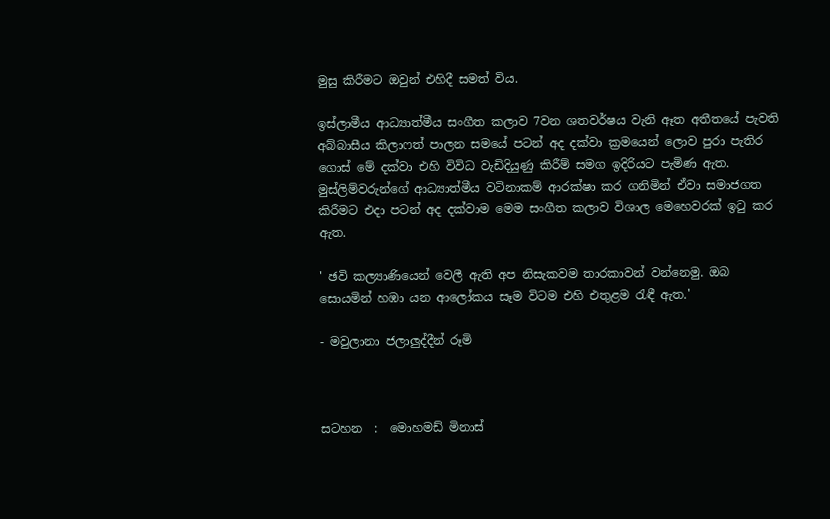මුසු කිරීමට ඔවුන් එහිදී සමත් විය.

ඉස්ලාමීය ආධ්‍යාත්මීය සංගීත කලාව 7වන ශතවර්ෂය වැනි ඈත අතීතයේ පැවති අබ්බාසීය කිලාෆත් පාලන සමයේ පටන් අද දක්‌වා ක්‍රමයෙන් ලොව පුරා පැතිර ගොස් මේ දක්වා එහි විවිධ වැඩිදියුණු කිරීම් සමග ඉදිරියට පැමිණ ඇත. මුස්ලිම්වරුන්ගේ ආධ්‍යාත්මීය වටිනාකම් ආරක්ෂා කර ගනිමින් ඒවා සමාජගත කිරීමට එදා පටන් අද දක්වාම මෙම සංගීත කලාව විශාල මෙහෙවරක් ඉටු කර ඇත.

' ඡවි කල්‍යාණියෙන් වෙලී ඇති අප නිසැකවම තාරකාවන් වන්නෙමු. ඔබ සොයමින් හඹා යන ආලෝකය සෑම විටම එහි එතුළම රැඳී ඇත.'

- මවුලානා ජලාලුද්දීන් රූමි



සටහන  :  මොහමඩ් මිනාස්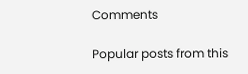Comments

Popular posts from this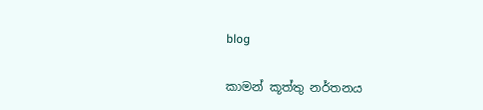blog

කාමන් කූත්තු නර්තනය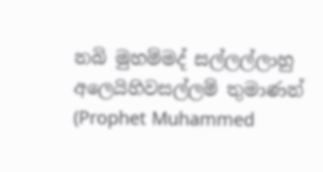නබි මුහම්මද් සල්ලල්ලාහු අලෙයිහිවසල්ලම් තුමාණන් (Prophet Muhammed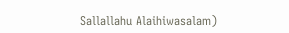Sallallahu Alaihiwasalam)